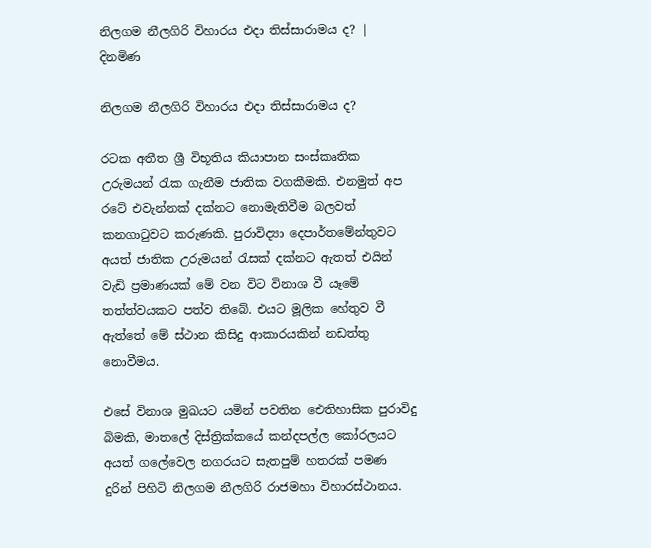නිලගම නීලගිරි විහාරය එදා තිස්සාරාමය ද? | දිනමිණ

නිලගම නීලගිරි විහාරය එදා තිස්සාරාමය ද?

රටක අතීත ශ්‍රී විභූතිය කියාපාන සංස්කෘතික උරුමයන් රැක ගැනීම ජාතික වගකීමකි. එනමුත් අප රටේ එවැන්නක් දක්නට නොමැතිවීම බලවත් කනගාටුවට කරුණකි. පුරාවිද්‍යා දෙපාර්තමේන්තුවට අයත් ජාතික උරුමයන් රැසක් දක්නට ඇතත් එයින් වැඩි ප්‍රමාණයක් මේ වන විට විනාශ වී යෑමේ තත්ත්වයකට පත්ව තිබේ. එයට මූලික හේතුව වී ඇත්තේ මේ ස්ථාන කිසිදු ආකාරයකින් නඩත්තු නොවීමය.

එසේ විනාශ මුඛයට යමින් පවතින ඓතිහාසික පුරාවිදු බිමකි, මාතලේ දිස්ත්‍රික්කයේ කන්දපල්ල කෝරලයට අයත් ගලේවෙල නගරයට සැතපුම් හතරක් පමණ දුරින් පිහිටි නිලගම නීලගිරි රාජමහා විහාරස්ථානය.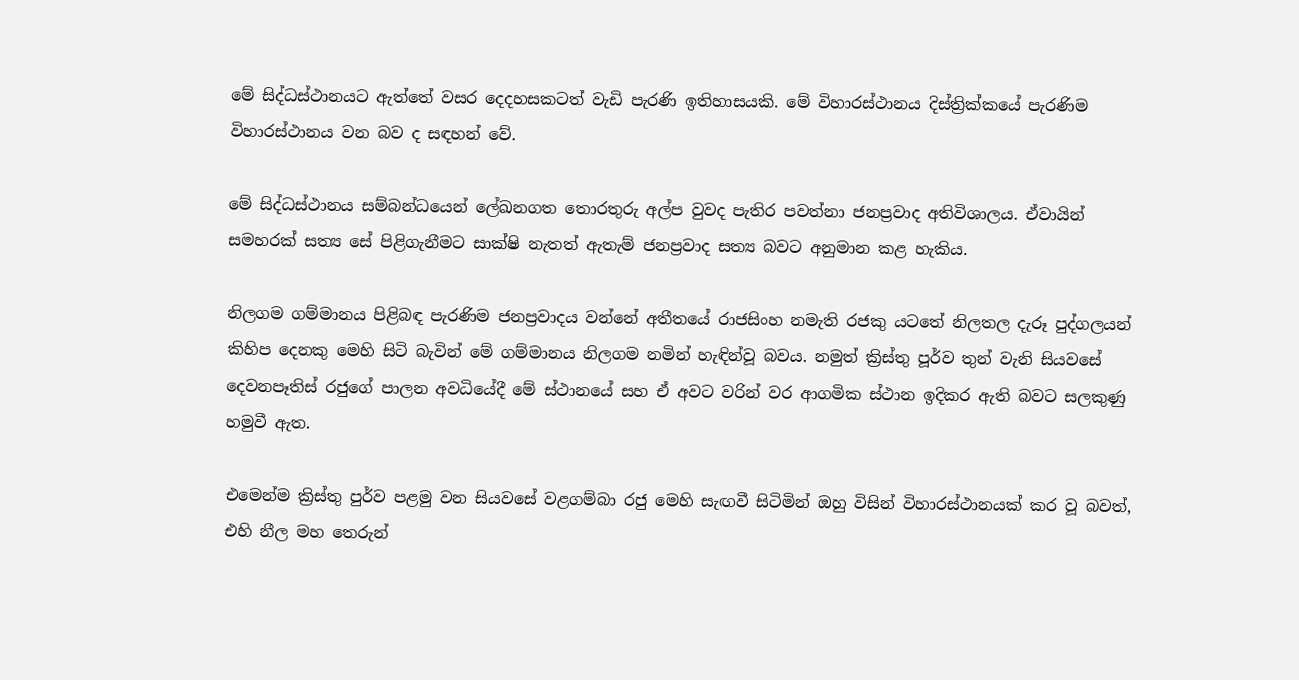මේ සිද්ධස්ථානයට ඇත්තේ වසර දෙදහසකටත් වැඩි පැරණි ඉතිහාසයකි. මේ විහාරස්ථානය දිස්ත්‍රික්කයේ පැරණිම විහාරස්ථානය වන බව ද සඳහන් වේ.

මේ සිද්ධස්ථානය සම්බන්ධයෙන් ලේඛනගත තොරතුරු අල්ප වුවද පැතිර පවත්නා ජනප්‍රවාද අතිවිශාලය. ඒවායින් සමහරක් සත්‍ය සේ පිළිගැනීමට සාක්ෂි නැතත් ඇතැම් ජනප්‍රවාද සත්‍ය බවට අනුමාන කළ හැකිය.

නිලගම ගම්මානය පිළිබඳ පැරණිම ජනප්‍රවාදය වන්නේ අතීතයේ රාජසිංහ නමැති රජකු යටතේ නිලතල දැරූ පුද්ගලයන් කිහිප දෙනකු මෙහි සිටි බැවින් මේ ගම්මානය නිලගම නමින් හැඳින්වූ බවය. නමුත් ක්‍රිස්තු පූර්ව තුන් වැනි සියවසේ දෙවනපෑතිස් රජුගේ පාලන අවධියේදී මේ ස්ථානයේ සහ ඒ අවට වරින් වර ආගමික ස්ථාන ඉදිකර ඇති බවට සලකුණු හමුවී ඇත.

එමෙන්ම ක්‍රිස්තු පුර්ව පළමු වන සියවසේ වළගම්බා රජු මෙහි සැඟවී සිටිමින් ඔහු විසින් විහාරස්ථානයක් කර වූ බවත්, එහි නීල මහ තෙරුන්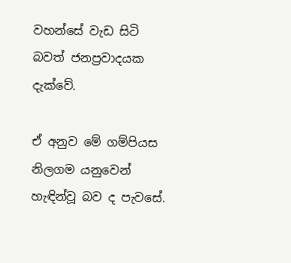වහන්සේ වැඩ සිටි බවත් ජනප්‍රවාදයක දැක්වේ.

ඒ අනුව මේ ගම්පියස නිලගම යනුවෙන් හැඳින්වූ බව ද පැවසේ.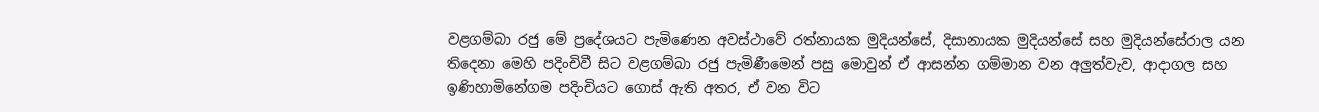වළගම්බා රජු මේ ප්‍රදේශයට පැමිණෙන අවස්ථාවේ රත්නායක මුදියන්සේ, දිසානායක මුදියන්සේ සහ මුදියන්සේරාල යන තිදෙනා මෙහි පදිංචිවී සිට වළගම්බා රජු පැමිණීමෙන් පසු මොවුන් ඒ ආසන්න ගම්මාන වන අලුත්වැව, ආදාගල සහ ඉණිහාමිනේගම පදිංචියට ගොස් ඇති අතර, ඒ වන විට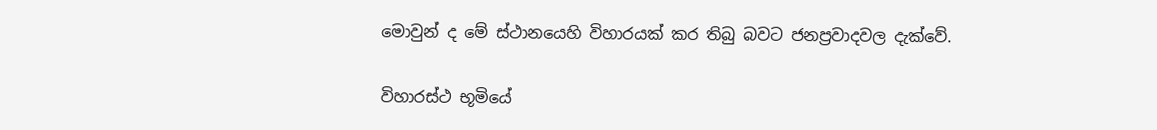මොවුන් ද මේ ස්ථානයෙහි විහාරයක් කර තිබු බවට ජනප්‍රවාදවල දැක්වේ.

විහාරස්ථ භූමියේ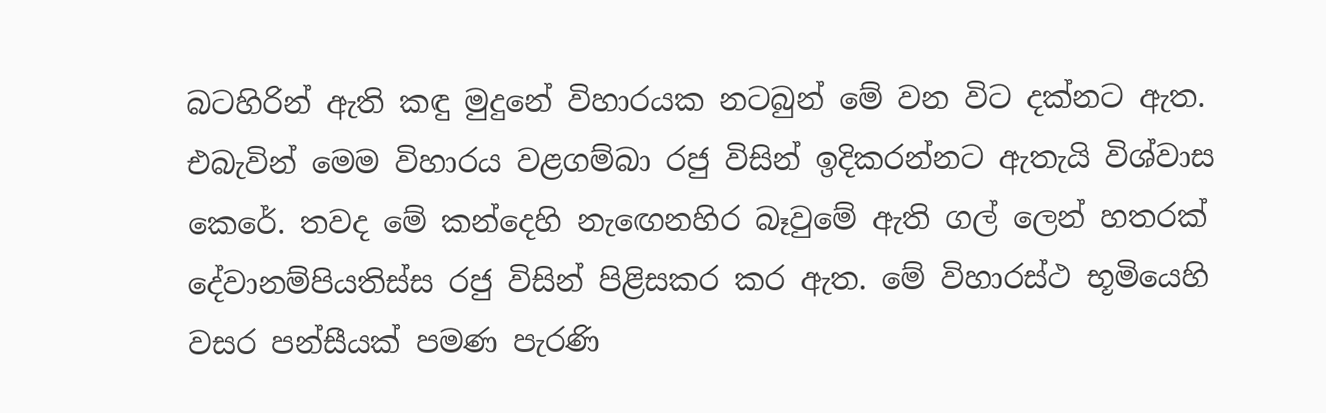බටහිරින් ඇති කඳු මුදුනේ විහාරයක නටබුන් මේ වන විට දක්නට ඇත. එබැවින් මෙම විහාරය වළගම්බා රජු විසින් ඉදිකරන්නට ඇතැයි විශ්වාස කෙරේ. තවද මේ කන්දෙහි නැඟෙනහිර බෑවුමේ ඇති ගල් ලෙන් හතරක් දේවානම්පියතිස්ස රජු විසින් පිළිසකර කර ඇත. මේ විහාරස්ථ භූමියෙහි වසර පන්සීයක් පමණ පැරණි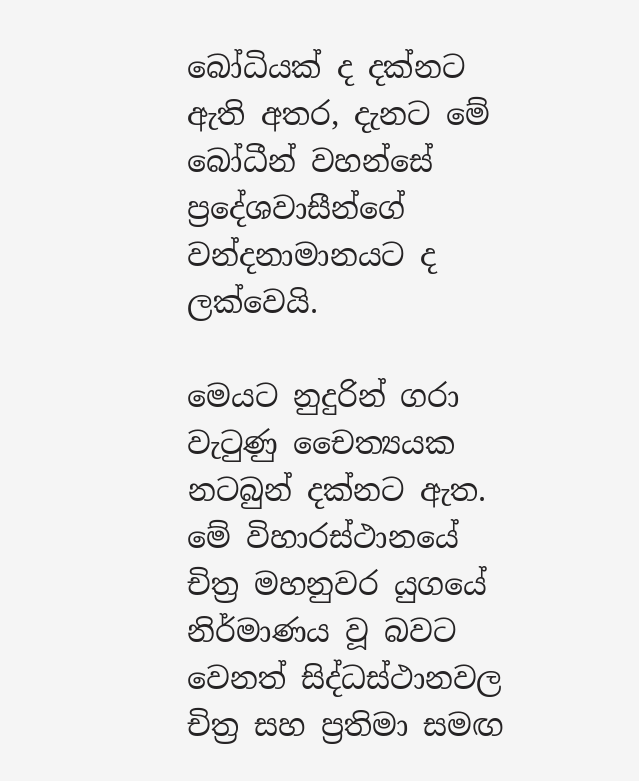බෝධියක් ද දක්නට ඇති අතර, දැනට මේ බෝධීන් වහන්සේ ප්‍රදේශවාසීන්ගේ වන්දනාමානයට ද ලක්වෙයි.

මෙයට නුදුරින් ගරා වැටුණු චෛත්‍යයක නටබුන් දක්නට ඇත. මේ විහාරස්ථානයේ චිත්‍ර මහනුවර යුගයේ නිර්මාණය වූ බවට වෙනත් සිද්ධස්ථානවල චිත්‍ර සහ ප්‍රතිමා සමඟ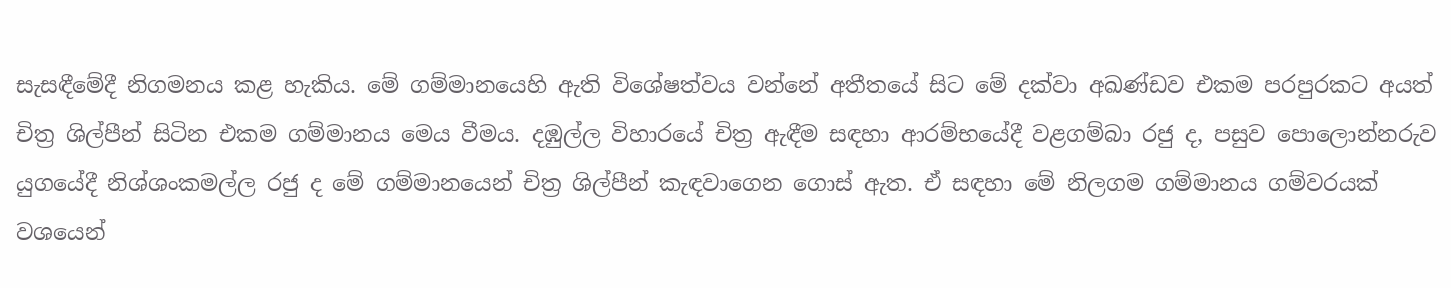සැසඳීමේදී නිගමනය කළ හැකිය. මේ ගම්මානයෙහි ඇති විශේෂත්වය වන්නේ අතීතයේ සිට මේ දක්වා අඛණ්ඩව එකම පරපුරකට අයත් චිත්‍ර ශිල්පීන් සිටින එකම ගම්මානය මෙය වීමය. දඹුල්ල විහාරයේ චිත්‍ර ඇඳීම සඳහා ආරම්භයේදී වළගම්බා රජු ද, පසුව පොලොන්නරුව යුගයේදී නිශ්ශංකමල්ල රජු ද මේ ගම්මානයෙන් චිත්‍ර ශිල්පීන් කැඳවාගෙන ගොස් ඇත. ඒ සඳහා මේ නිලගම ගම්මානය ගම්වරයක් වශයෙන්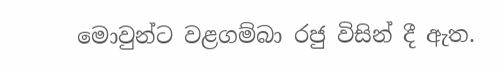මොවුන්ට වළගම්බා රජු විසින් දී ඇත.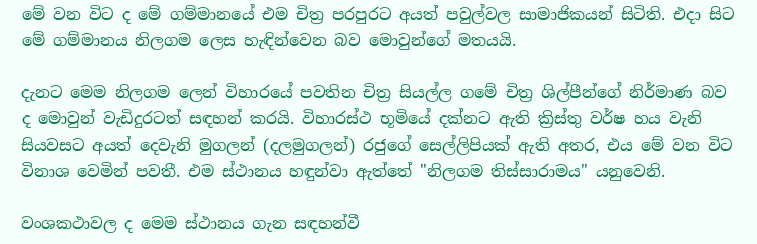මේ වන විට ද මේ ගම්මානයේ එම චිත්‍ර පරපුරට අයත් පවුල්වල සාමාජිකයන් සිටිති. එදා සිට මේ ගම්මානය නිලගම ලෙස හැඳින්වෙන බව මොවුන්ගේ මතයයි.

දැනට මෙම නිලගම ලෙන් විහාරයේ පවතින චිත්‍ර සියල්ල ගමේ චිත්‍ර ශිල්පීන්ගේ නිර්මාණ බව ද මොවුන් වැඩිදුරටත් සඳහන් කරයි. විහාරස්ථ භූමියේ දක්නට ඇති ක්‍රිස්තු වර්ෂ හය වැනි සියවසට අයත් දෙවැනි මුගලන් (දලමුගලන්) රජුගේ සෙල්ලිපියක් ඇති අතර, එය මේ වන විට විනාශ වෙමින් පවතී. එම ස්ථානය හඳුන්වා ඇත්තේ "නිලගම තිස්සාරාමය" යනුවෙනි.

වංශකථාවල ද මෙම ස්ථානය ගැන සඳහන්වී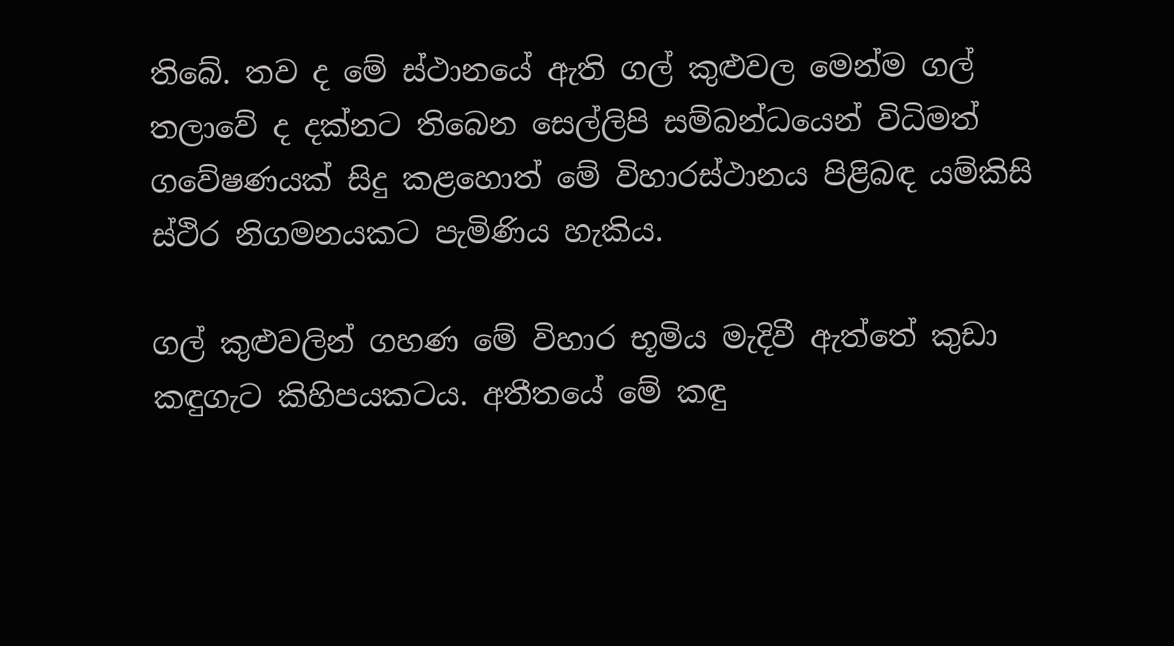තිබේ. තව ද මේ ස්ථානයේ ඇති ගල් කුළුවල මෙන්ම ගල් තලාවේ ද දක්නට තිබෙන සෙල්ලිපි සම්බන්ධයෙන් විධිමත් ගවේෂණයක් සිදු කළහොත් මේ විහාරස්ථානය පිළිබඳ යම්කිසි ස්ථිර නිගමනයකට පැමිණිය හැකිය.

ගල් කුළුවලින් ගහණ මේ විහාර භූමිය මැදිවී ඇත්තේ කුඩා කඳුගැට කිහිපයකටය. අතීතයේ මේ කඳු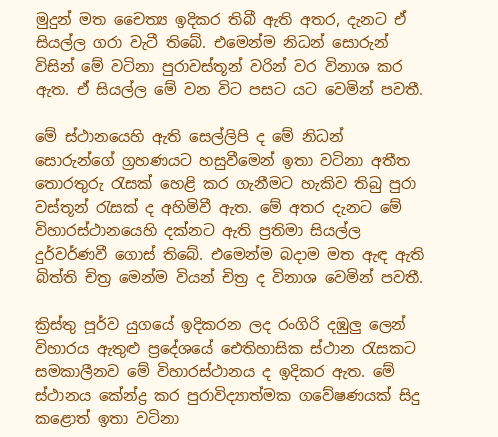මුදුන් මත චෛත්‍ය ඉදිකර තිබී ඇති අතර, දැනට ඒ සියල්ල ගරා වැටී තිබේ. එමෙන්ම නිධන් සොරුන් විසින් මේ වටිනා පුරාවස්තූන් වරින් වර විනාශ කර ඇත. ඒ සියල්ල මේ වන විට පසට යට වෙමින් පවතී.

මේ ස්ථානයෙහි ඇති සෙල්ලිපි ද මේ නිධන් සොරුන්ගේ ග්‍රහණයට හසුවීමෙන් ඉතා වටිනා අතීත තොරතුරු රැසක් හෙළි කර ගැනීමට හැකිව තිබු පුරා වස්තූන් රැසක් ද අහිමිවී ඇත. මේ අතර දැනට මේ විහාරස්ථානයෙහි දක්නට ඇති ප්‍රතිමා සියල්ල දුර්වර්ණවී ගොස් තිබේ. එමෙන්ම බදාම මත ඇඳ ඇති බිත්ති චිත්‍ර මෙන්ම වියන් චිත්‍ර ද විනාශ වෙමින් පවතී.

ක්‍රිස්තු පූර්ව යුගයේ ඉදිකරන ලද රංගිරි දඹුලු ලෙන් විහාරය ඇතුළු ප්‍රදේශයේ ඓතිහාසික ස්ථාන රැසකට සමකාලීනව මේ විහාරස්ථානය ද ඉදිකර ඇත. මේ ස්ථානය කේන්ද්‍ර කර පුරාවිද්‍යාත්මක ගවේෂණයක් සිදු කළොත් ඉතා වටිනා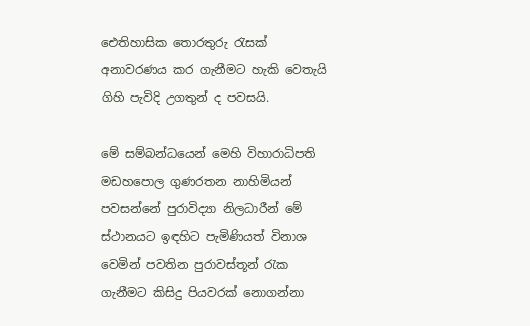ඓතිහාසික තොරතුරු රැසක් අනාවරණය කර ගැනීමට හැකි වෙතැයි ගිහි පැවිදි උගතුන් ද පවසයි.

මේ සම්බන්ධයෙන් මෙහි විහාරාධිපති මඩහපොල ගුණරතන නාහිමියන් පවසන්නේ පුරාවිද්‍යා නිලධාරීන් මේ ස්ථානයට ඉඳහිට පැමිණියත් විනාශ වෙමින් පවතින පුරාවස්තූන් රැක ගැනීමට කිසිදු පියවරක් නොගන්නා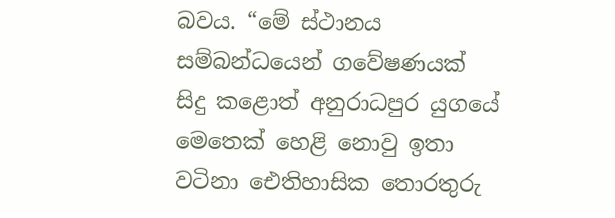බවය. “මේ ස්ථානය සම්බන්ධයෙන් ගවේෂණයක් සිදු කළොත් අනුරාධපුර යුගයේ මෙතෙක් හෙළි නොවු ඉතා වටිනා ඓතිහාසික තොරතුරු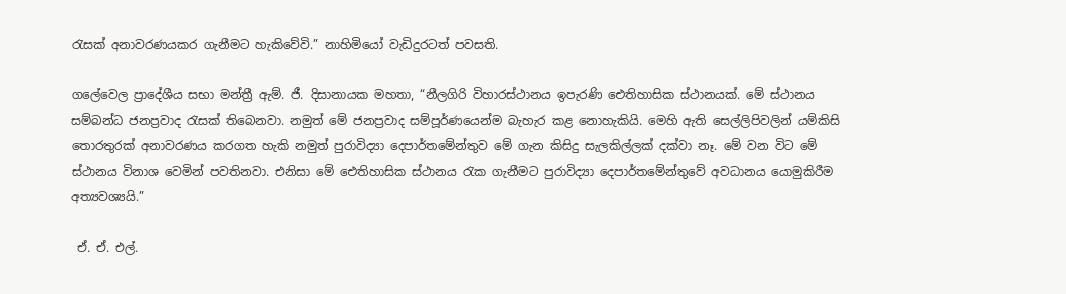රැසක් අනාවරණයකර ගැනීමට හැකිවේවි.” නාහිමියෝ වැඩිදුරටත් පවසති.

ගලේවෙල ප්‍රාදේශීය සභා මන්ත්‍රී ඇම්. ජී. දිසානායක මහතා, “නීලගිරි විහාරස්ථානය ඉපැරණි ඓතිහාසික ස්ථානයක්. මේ ස්ථානය සම්බන්ධ ජනප්‍රවාද රැසක් තිබෙනවා. නමුත් මේ ජනප්‍රවාද සම්පූර්ණයෙන්ම බැහැර කළ නොහැකියි. මෙහි ඇති සෙල්ලිපිවලින් යම්කිසි තොරතුරක් අනාවරණය කරගත හැකි නමුත් පුරාවිද්‍යා දෙපාර්තමේන්තුව මේ ගැන කිසිදු සැලකිල්ලක් දක්වා නෑ. මේ වන විට මේ ස්ථානය විනාශ වෙමින් පවතිනවා. එනිසා මේ ඓතිහාසික ස්ථානය රැක ගැනීමට පුරාවිද්‍යා දෙපාර්තමේන්තුවේ අවධානය යොමුකිරීම අත්‍යවශ්‍යයි.”

 ඒ. ඒ. එල්.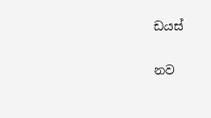ඩයස්

නව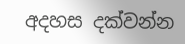අදහස දක්වන්න